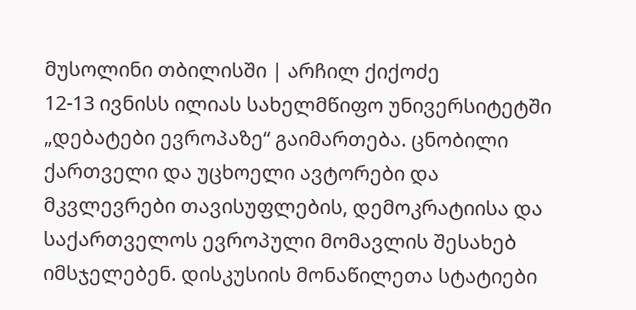მუსოლინი თბილისში | არჩილ ქიქოძე
12-13 ივნისს ილიას სახელმწიფო უნივერსიტეტში „დებატები ევროპაზე“ გაიმართება. ცნობილი ქართველი და უცხოელი ავტორები და მკვლევრები თავისუფლების, დემოკრატიისა და საქართველოს ევროპული მომავლის შესახებ იმსჯელებენ. დისკუსიის მონაწილეთა სტატიები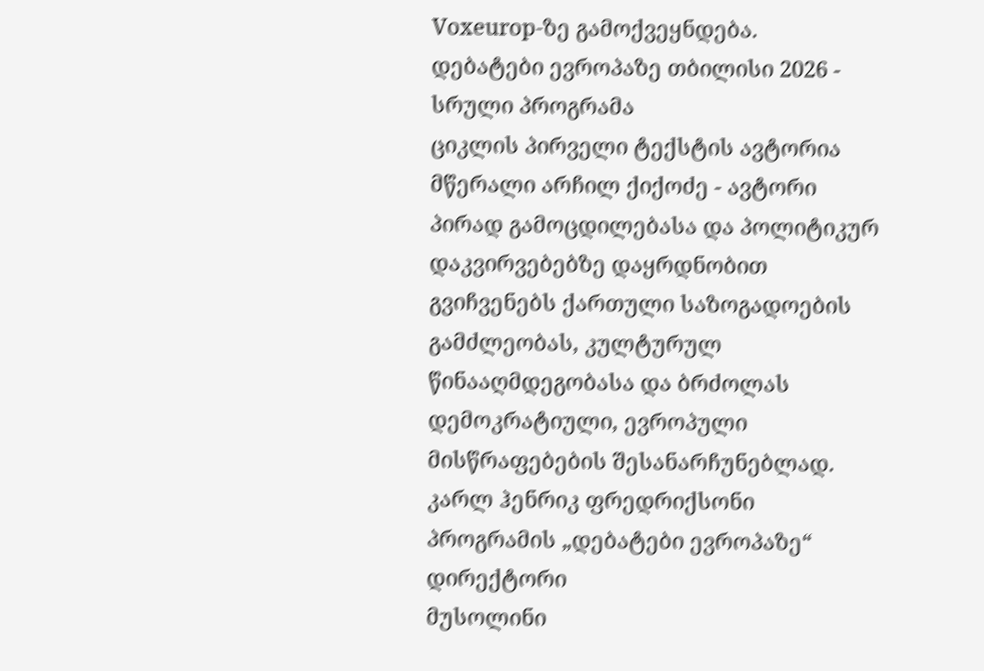Voxeurop-ზე გამოქვეყნდება.
დებატები ევროპაზე თბილისი 2026 - სრული პროგრამა
ციკლის პირველი ტექსტის ავტორია მწერალი არჩილ ქიქოძე - ავტორი პირად გამოცდილებასა და პოლიტიკურ დაკვირვებებზე დაყრდნობით გვიჩვენებს ქართული საზოგადოების გამძლეობას, კულტურულ წინააღმდეგობასა და ბრძოლას დემოკრატიული, ევროპული მისწრაფებების შესანარჩუნებლად.
კარლ ჰენრიკ ფრედრიქსონი
პროგრამის „დებატები ევროპაზე“ დირექტორი
მუსოლინი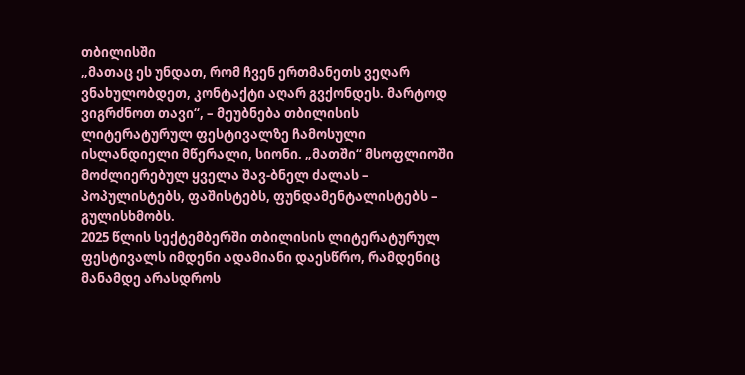თბილისში
„მათაც ეს უნდათ, რომ ჩვენ ერთმანეთს ვეღარ ვნახულობდეთ, კონტაქტი აღარ გვქონდეს. მარტოდ ვიგრძნოთ თავი“, – მეუბნება თბილისის ლიტერატურულ ფესტივალზე ჩამოსული ისლანდიელი მწერალი, სიონი. „მათში“ მსოფლიოში მოძლიერებულ ყველა შავ-ბნელ ძალას – პოპულისტებს, ფაშისტებს, ფუნდამენტალისტებს – გულისხმობს.
2025 წლის სექტემბერში თბილისის ლიტერატურულ ფესტივალს იმდენი ადამიანი დაესწრო, რამდენიც მანამდე არასდროს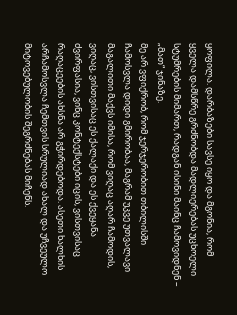ყოფილა. დარბაზები სავსე იყო და მგონია, რომ ყველა დამსწრე გრძნობდა მადლიერებას უცხოელი სტუმრების მიმართ, რადგან ისინი მაინც ჩამოვიდნენ – „მათ“ ჯინაზე.
მე არ ვფიქრობ, რომ ჯერჯერობით თბილისში ჩამოსვლა დიდი გმირობაა, მაგრამ უკვე უთვალავი მაგალითი მაქვს იმისა, რომ ვიღაც აღარ ჩამოდის, ვიღაც, ვისთვისაც ეს ქალაქი და ეს ქვეყანა ძვირფასია, ვინც კონტექსტები იცის, ვისთვისაც რაღაცეების ახსნა არ გჭირდებოდა. ასეთი ხალხის არჩამოსვლა ჩემთვის სრულიად ახალ და უჩვეულო მიტოვებულობის შეგრძნებას მიჩენს.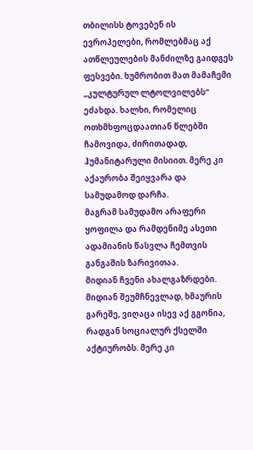თბილისს ტოვებენ ის ევროპელები, რომლებმაც აქ ათწლეულების მანძილზე გაიდგეს ფესვები. ხუმრობით მათ მამაჩემი „კულტურულ ლტოლვილებს“ ეძახდა. ხალხი, რომელიც ოთხმხფოცდაათიან წლებში ჩამოვიდა, ძირითადად, ჰუმანიტარული მისიით. მერე კი აქაურობა შეიყვარა და სამუდამოდ დარჩა.
მაგრამ სამუდამო არაფერი ყოფილა და რამდენიმე ასეთი ადამიანის წასვლა ჩემთვის განგაშის ზარივითაა.
მიდიან ჩვენი ახალგაზრდები. მიდიან შეუმჩნევლად, ხმაურის გარეშე, ვიღაცა ისევ აქ გგონია, რადგან სოციალურ ქსელში აქტიურობს. მერე კი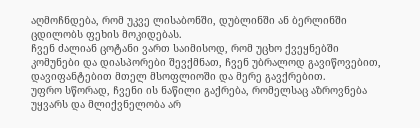აღმოჩნდება, რომ უკვე ლისაბონში, დუბლინში ან ბერლინში ცდილობს ფეხის მოკიდებას.
ჩვენ ძალიან ცოტანი ვართ საიმისოდ, რომ უცხო ქვეყნებში კომუნები და დიასპორები შევქმნათ, ჩვენ უბრალოდ გავიწოვებით, დავიფანტებით მთელ მსოფლიოში და მერე გავქრებით.
უფრო სწორად, ჩვენი ის ნაწილი გაქრება, რომელსაც აზროვნება უყვარს და მლიქვნელობა არ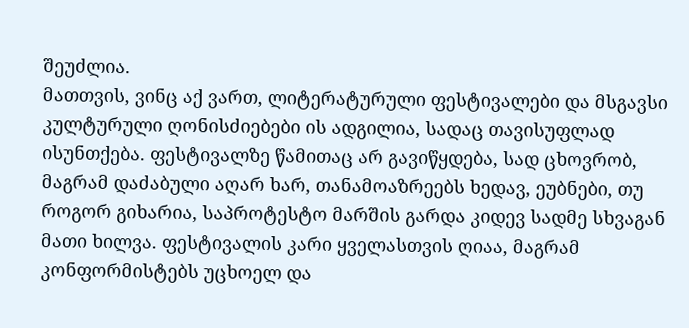შეუძლია.
მათთვის, ვინც აქ ვართ, ლიტერატურული ფესტივალები და მსგავსი კულტურული ღონისძიებები ის ადგილია, სადაც თავისუფლად ისუნთქება. ფესტივალზე წამითაც არ გავიწყდება, სად ცხოვრობ, მაგრამ დაძაბული აღარ ხარ, თანამოაზრეებს ხედავ, ეუბნები, თუ როგორ გიხარია, საპროტესტო მარშის გარდა კიდევ სადმე სხვაგან მათი ხილვა. ფესტივალის კარი ყველასთვის ღიაა, მაგრამ კონფორმისტებს უცხოელ და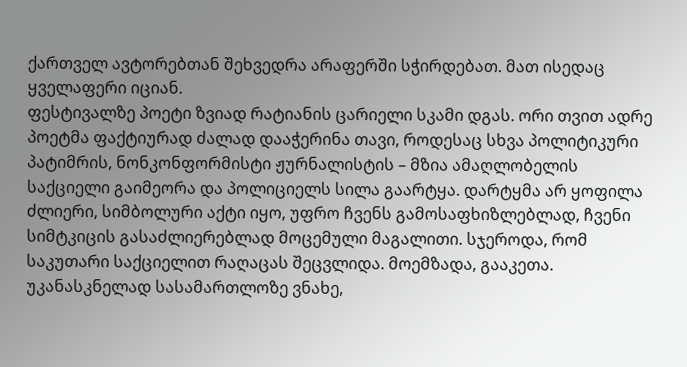ქართველ ავტორებთან შეხვედრა არაფერში სჭირდებათ. მათ ისედაც ყველაფერი იციან.
ფესტივალზე პოეტი ზვიად რატიანის ცარიელი სკამი დგას. ორი თვით ადრე პოეტმა ფაქტიურად ძალად დააჭერინა თავი, როდესაც სხვა პოლიტიკური პატიმრის, ნონკონფორმისტი ჟურნალისტის – მზია ამაღლობელის საქციელი გაიმეორა და პოლიციელს სილა გაარტყა. დარტყმა არ ყოფილა ძლიერი, სიმბოლური აქტი იყო, უფრო ჩვენს გამოსაფხიზლებლად, ჩვენი სიმტკიცის გასაძლიერებლად მოცემული მაგალითი. სჯეროდა, რომ საკუთარი საქციელით რაღაცას შეცვლიდა. მოემზადა, გააკეთა. უკანასკნელად სასამართლოზე ვნახე,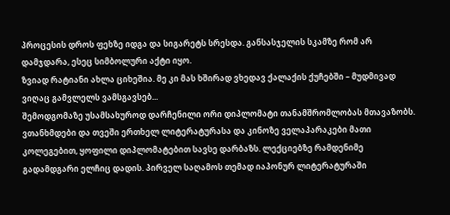პროცესის დროს ფეხზე იდგა და სიგარეტს სრესდა. განსასჯელის სკამზე რომ არ დამჯდარა, ესეც სიმბოლური აქტი იყო.
ზვიად რატიანი ახლა ციხეშია. მე კი მას ხშირად ვხედავ ქალაქის ქუჩებში – მუდმივად ვიღაც გამვლელს ვამსგავსებ...
შემოდგომაზე უსამსახუროდ დარჩენილი ორი დიპლომატი თანამშრომლობას მთავაზობს. ვთანხმდები და თვეში ერთხელ ლიტერატურასა და კინოზე ველაპარაკები მათი კოლეგებით, ყოფილი დიპლომატებით სავსე დარბაზს. ლექციებზე რამდენიმე გადამდგარი ელჩიც დადის. პირველ საღამოს თემად იაპონურ ლიტერატურაში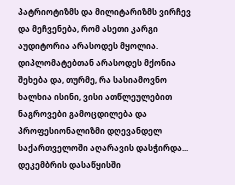პატრიოტიზმს და მილიტარიზმს ვირჩევ და მეჩვენება, რომ ასეთი კარგი აუდიტორია არასოდეს მყოლია. დიპლომატებთან არასოდეს მქონია შეხება და, თურმე, რა სასიამოვნო ხალხია ისინი, ვისი ათწლეულებით ნაგროვები გამოცდილება და პროფესიონალიზმი დღევანდელ საქართველოში აღარავის დასჭირდა...
დეკემბრის დასაწყისში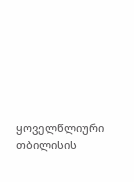ყოველწლიური თბილისის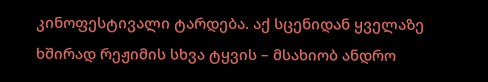კინოფესტივალი ტარდება. აქ სცენიდან ყველაზე ხშირად რეჟიმის სხვა ტყვის – მსახიობ ანდრო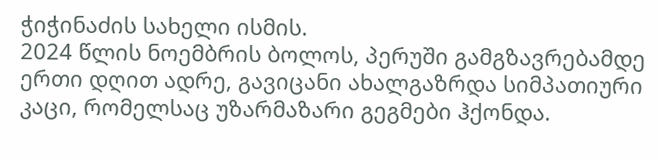ჭიჭინაძის სახელი ისმის.
2024 წლის ნოემბრის ბოლოს, პერუში გამგზავრებამდე ერთი დღით ადრე, გავიცანი ახალგაზრდა სიმპათიური კაცი, რომელსაც უზარმაზარი გეგმები ჰქონდა.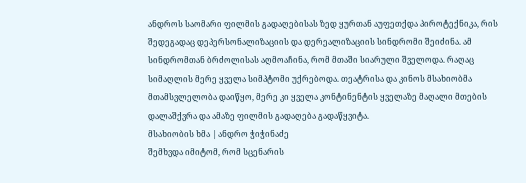ანდროს საომარი ფილმის გადაღებისას ზედ ყურთან აუფეთქდა პიროტექნიკა, რის შედეგადაც დეპერსონალიზაციის და დერეალიზაციის სინდრომი შეიძინა. ამ სინდრომთან ბრძოლისას აღმოაჩინა, რომ მთაში სიარული შველოდა. რაღაც სიმაღლის მერე ყველა სიმპტომი უქრებოდა. თეატრისა და კინოს მსახიობმა მთამსვლელობა დაიწყო, მერე კი ყველა კონტინენტის ყველაზე მაღალი მთების დალაშქვრა და ამაზე ფილმის გადაღება გადაწყვიტა.
მსახიობის ხმა | ანდრო ჭიჭინაძე
შემხვდა იმიტომ, რომ სცენარის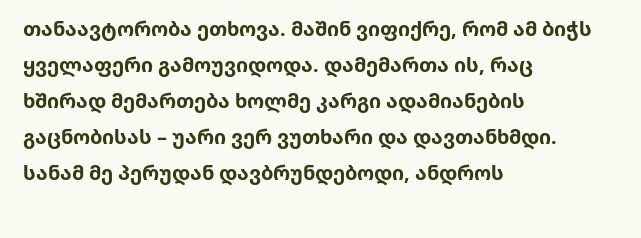თანაავტორობა ეთხოვა. მაშინ ვიფიქრე, რომ ამ ბიჭს ყველაფერი გამოუვიდოდა. დამემართა ის, რაც ხშირად მემართება ხოლმე კარგი ადამიანების გაცნობისას – უარი ვერ ვუთხარი და დავთანხმდი. სანამ მე პერუდან დავბრუნდებოდი, ანდროს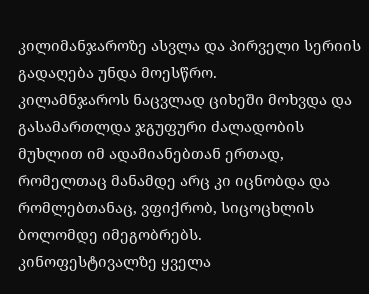კილიმანჯაროზე ასვლა და პირველი სერიის გადაღება უნდა მოესწრო.
კილამნჯაროს ნაცვლად ციხეში მოხვდა და გასამართლდა ჯგუფური ძალადობის მუხლით იმ ადამიანებთან ერთად, რომელთაც მანამდე არც კი იცნობდა და რომლებთანაც, ვფიქრობ, სიცოცხლის ბოლომდე იმეგობრებს.
კინოფესტივალზე ყველა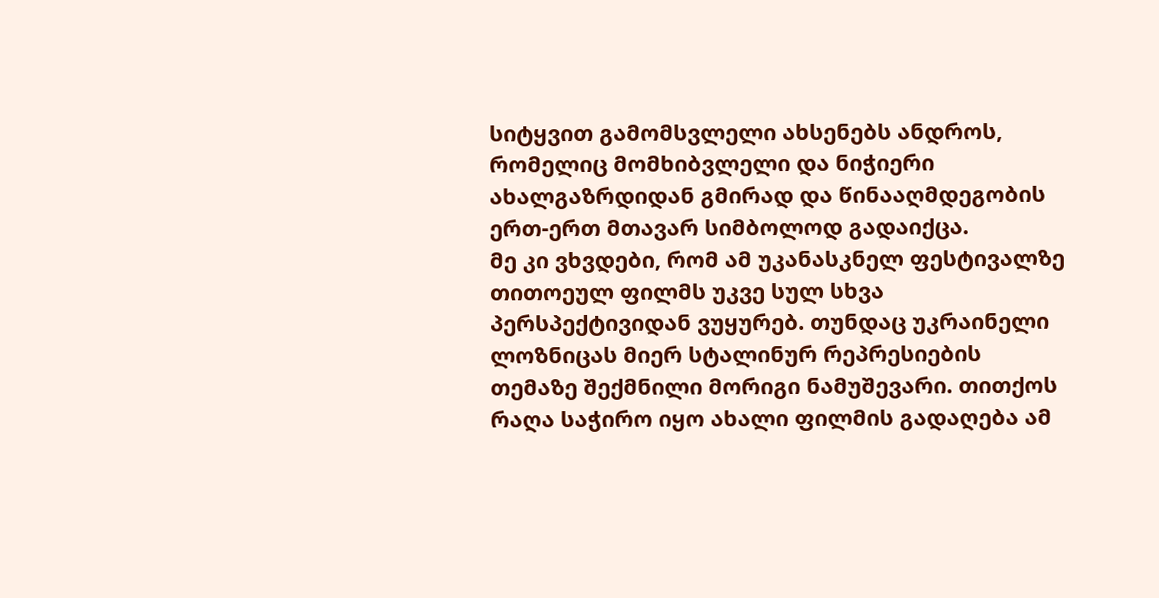სიტყვით გამომსვლელი ახსენებს ანდროს, რომელიც მომხიბვლელი და ნიჭიერი ახალგაზრდიდან გმირად და წინააღმდეგობის ერთ-ერთ მთავარ სიმბოლოდ გადაიქცა.
მე კი ვხვდები, რომ ამ უკანასკნელ ფესტივალზე თითოეულ ფილმს უკვე სულ სხვა პერსპექტივიდან ვუყურებ. თუნდაც უკრაინელი ლოზნიცას მიერ სტალინურ რეპრესიების თემაზე შექმნილი მორიგი ნამუშევარი. თითქოს რაღა საჭირო იყო ახალი ფილმის გადაღება ამ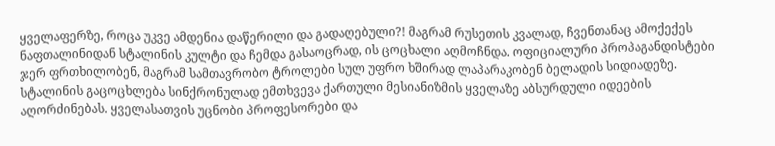ყველაფერზე, როცა უკვე ამდენია დაწერილი და გადაღებული?! მაგრამ რუსეთის კვალად, ჩვენთანაც ამოქექეს ნაფთალინიდან სტალინის კულტი და ჩემდა გასაოცრად, ის ცოცხალი აღმოჩნდა. ოფიციალური პროპაგანდისტები ჯერ ფრთხილობენ, მაგრამ სამთავრობო ტროლები სულ უფრო ხშირად ლაპარაკობენ ბელადის სიდიადეზე. სტალინის გაცოცხლება სინქრონულად ემთხვევა ქართული მესიანიზმის ყველაზე აბსურდული იდეების აღორძინებას. ყველასათვის უცნობი პროფესორები და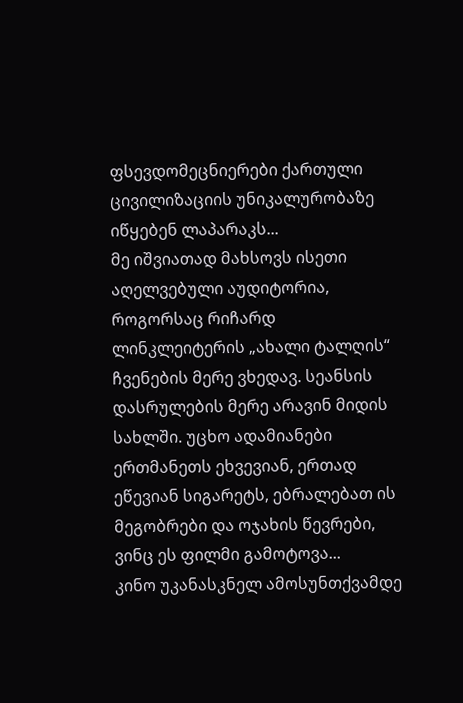ფსევდომეცნიერები ქართული ცივილიზაციის უნიკალურობაზე იწყებენ ლაპარაკს...
მე იშვიათად მახსოვს ისეთი აღელვებული აუდიტორია, როგორსაც რიჩარდ ლინკლეიტერის „ახალი ტალღის“ ჩვენების მერე ვხედავ. სეანსის დასრულების მერე არავინ მიდის სახლში. უცხო ადამიანები ერთმანეთს ეხვევიან, ერთად ეწევიან სიგარეტს, ებრალებათ ის მეგობრები და ოჯახის წევრები, ვინც ეს ფილმი გამოტოვა...
კინო უკანასკნელ ამოსუნთქვამდე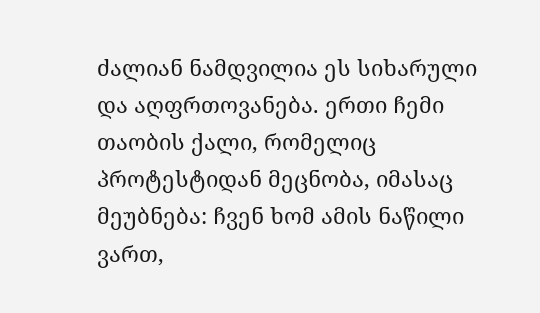ძალიან ნამდვილია ეს სიხარული და აღფრთოვანება. ერთი ჩემი თაობის ქალი, რომელიც პროტესტიდან მეცნობა, იმასაც მეუბნება: ჩვენ ხომ ამის ნაწილი ვართ,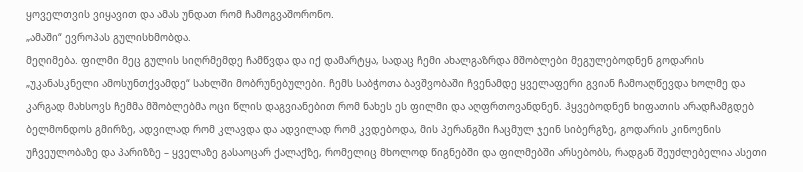ყოველთვის ვიყავით და ამას უნდათ რომ ჩამოგვაშორონო.
„ამაში“ ევროპას გულისხმობდა.
მეღიმება. ფილმი მეც გულის სიღრმემდე ჩამწვდა და იქ დამარტყა, სადაც ჩემი ახალგაზრდა მშობლები მეგულებოდნენ გოდარის „უკანასკნელი ამოსუნთქვამდე“ სახლში მობრუნებულები. ჩემს საბჭოთა ბავშვობაში ჩვენამდე ყველაფერი გვიან ჩამოაღწევდა ხოლმე და კარგად მახსოვს ჩემმა მშობლებმა ოცი წლის დაგვიანებით რომ ნახეს ეს ფილმი და აღფრთოვანდნენ. ჰყვებოდნენ ხიფათის არადჩამგდებ ბელმონდოს გმირზე, ადვილად რომ კლავდა და ადვილად რომ კვდებოდა, მის პერანგში ჩაცმულ ჯეინ სიბერგზე, გოდარის კინოენის უჩვეულობაზე და პარიზზე – ყველაზე გასაოცარ ქალაქზე, რომელიც მხოლოდ წიგნებში და ფილმებში არსებობს, რადგან შეუძლებელია ასეთი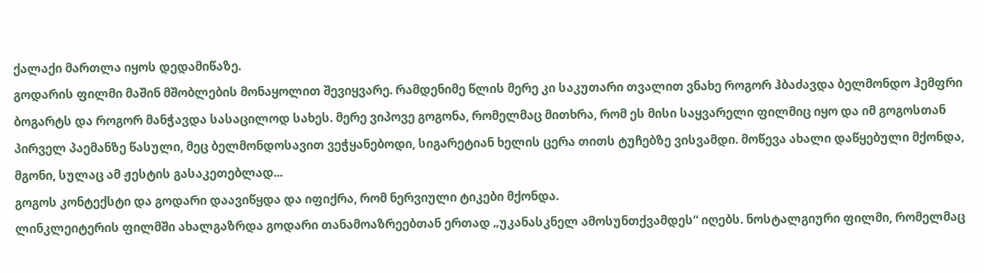ქალაქი მართლა იყოს დედამიწაზე.
გოდარის ფილმი მაშინ მშობლების მონაყოლით შევიყვარე. რამდენიმე წლის მერე კი საკუთარი თვალით ვნახე როგორ ჰბაძავდა ბელმონდო ჰემფრი ბოგარტს და როგორ მანჭავდა სასაცილოდ სახეს. მერე ვიპოვე გოგონა, რომელმაც მითხრა, რომ ეს მისი საყვარელი ფილმიც იყო და იმ გოგოსთან პირველ პაემანზე წასული, მეც ბელმონდოსავით ვეჭყანებოდი, სიგარეტიან ხელის ცერა თითს ტუჩებზე ვისვამდი. მოწევა ახალი დაწყებული მქონდა, მგონი, სულაც ამ ჟესტის გასაკეთებლად...
გოგოს კონტექსტი და გოდარი დაავიწყდა და იფიქრა, რომ ნერვიული ტიკები მქონდა.
ლინკლეიტერის ფილმში ახალგაზრდა გოდარი თანამოაზრეებთან ერთად „უკანასკნელ ამოსუნთქვამდეს“ იღებს. ნოსტალგიური ფილმი, რომელმაც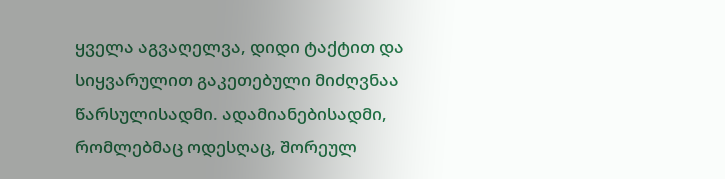ყველა აგვაღელვა, დიდი ტაქტით და სიყვარულით გაკეთებული მიძღვნაა წარსულისადმი. ადამიანებისადმი, რომლებმაც ოდესღაც, შორეულ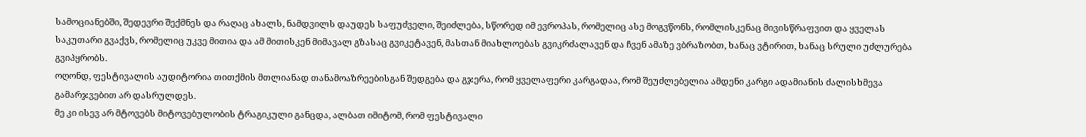სამოციანებში, შედევრი შექმნეს და რაღაც ახალს, ნამდვილს დაუდეს საფუძველი, შეიძლება, სწორედ იმ ევროპას, რომელიც ასე მოგვწონს, რომლისკენაც მივისწრაფვით და ყველას საკუთარი გვაქვს, რომელიც უკვე მითია და ამ მითისკენ მიმავალ გზასაც გვიკეტავენ, მასთან მიახლოებას გვიკრძალავენ და ჩვენ ამაზე ვბრაზობთ, ხანაც ვტირით, ხანაც სრული უძლურება გვიპყრობს.
ოღონდ, ფესტივალის აუდიტორია თითქმის მთლიანად თანამოაზრეებისგან შედგება და გჯერა, რომ ყველაფერი კარგადაა, რომ შეუძლებელია ამდენი კარგი ადამიანის ძალისხმევა გამარჯვებით არ დასრულდეს.
მე კი ისევ არ მტოვებს მიტოვებულობის ტრაგიკული განცდა, ალბათ იმიტომ, რომ ფესტივალი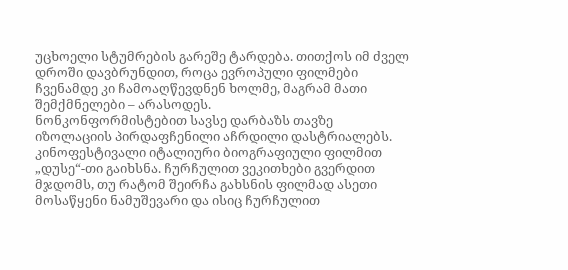უცხოელი სტუმრების გარეშე ტარდება. თითქოს იმ ძველ დროში დავბრუნდით, როცა ევროპული ფილმები ჩვენამდე კი ჩამოაღწევდნენ ხოლმე, მაგრამ მათი შემქმნელები – არასოდეს.
ნონკონფორმისტებით სავსე დარბაზს თავზე იზოლაციის პირდაფჩენილი აჩრდილი დასტრიალებს.
კინოფესტივალი იტალიური ბიოგრაფიული ფილმით „დუსე“-თი გაიხსნა. ჩურჩულით ვეკითხები გვერდით მჯდომს, თუ რატომ შეირჩა გახსნის ფილმად ასეთი მოსაწყენი ნამუშევარი და ისიც ჩურჩულით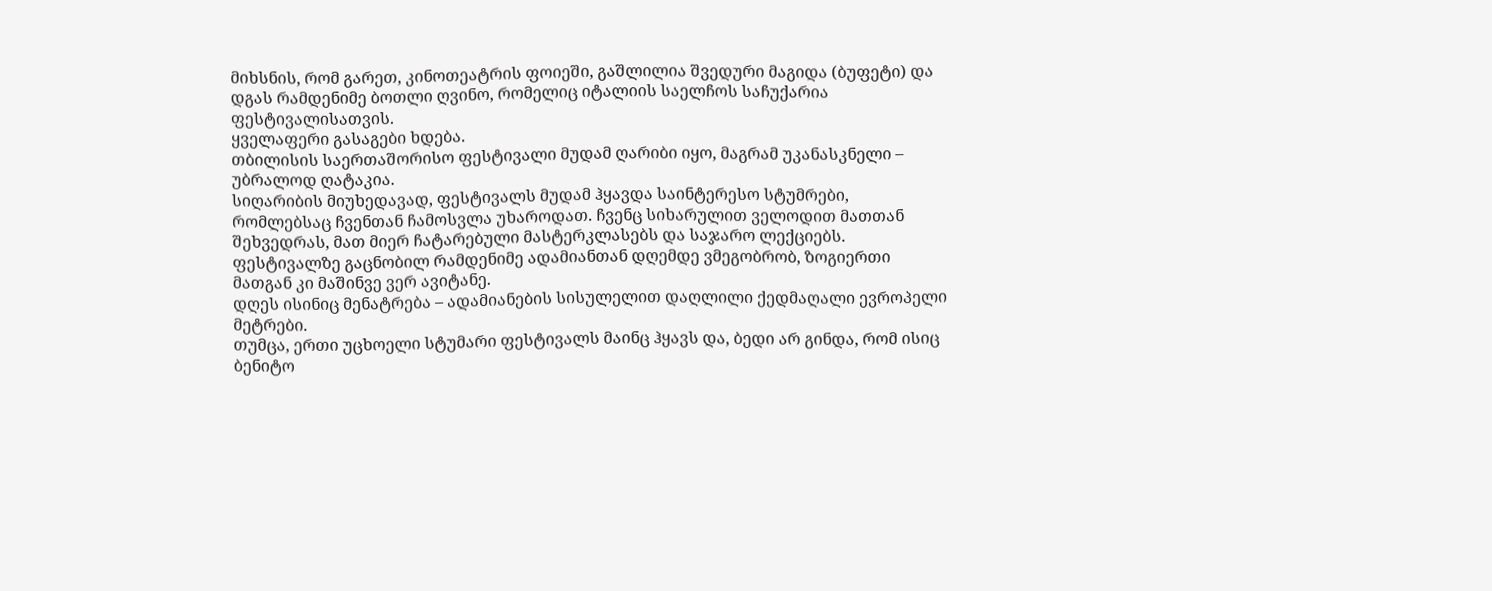მიხსნის, რომ გარეთ, კინოთეატრის ფოიეში, გაშლილია შვედური მაგიდა (ბუფეტი) და დგას რამდენიმე ბოთლი ღვინო, რომელიც იტალიის საელჩოს საჩუქარია ფესტივალისათვის.
ყველაფერი გასაგები ხდება.
თბილისის საერთაშორისო ფესტივალი მუდამ ღარიბი იყო, მაგრამ უკანასკნელი – უბრალოდ ღატაკია.
სიღარიბის მიუხედავად, ფესტივალს მუდამ ჰყავდა საინტერესო სტუმრები, რომლებსაც ჩვენთან ჩამოსვლა უხაროდათ. ჩვენც სიხარულით ველოდით მათთან შეხვედრას, მათ მიერ ჩატარებული მასტერკლასებს და საჯარო ლექციებს.
ფესტივალზე გაცნობილ რამდენიმე ადამიანთან დღემდე ვმეგობრობ, ზოგიერთი მათგან კი მაშინვე ვერ ავიტანე.
დღეს ისინიც მენატრება – ადამიანების სისულელით დაღლილი ქედმაღალი ევროპელი მეტრები.
თუმცა, ერთი უცხოელი სტუმარი ფესტივალს მაინც ჰყავს და, ბედი არ გინდა, რომ ისიც ბენიტო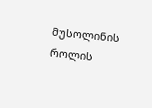მუსოლინის როლის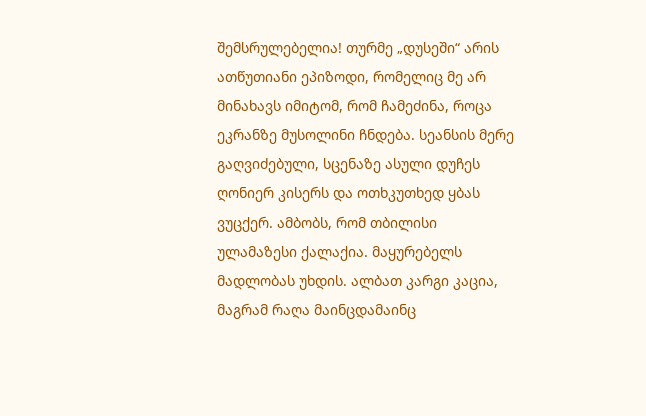შემსრულებელია! თურმე „დუსეში“ არის ათწუთიანი ეპიზოდი, რომელიც მე არ მინახავს იმიტომ, რომ ჩამეძინა, როცა ეკრანზე მუსოლინი ჩნდება. სეანსის მერე გაღვიძებული, სცენაზე ასული დუჩეს ღონიერ კისერს და ოთხკუთხედ ყბას ვუცქერ. ამბობს, რომ თბილისი ულამაზესი ქალაქია. მაყურებელს მადლობას უხდის. ალბათ კარგი კაცია, მაგრამ რაღა მაინცდამაინც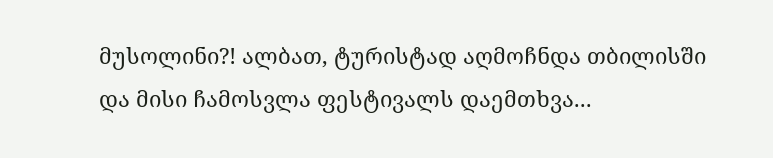მუსოლინი?! ალბათ, ტურისტად აღმოჩნდა თბილისში და მისი ჩამოსვლა ფესტივალს დაემთხვა...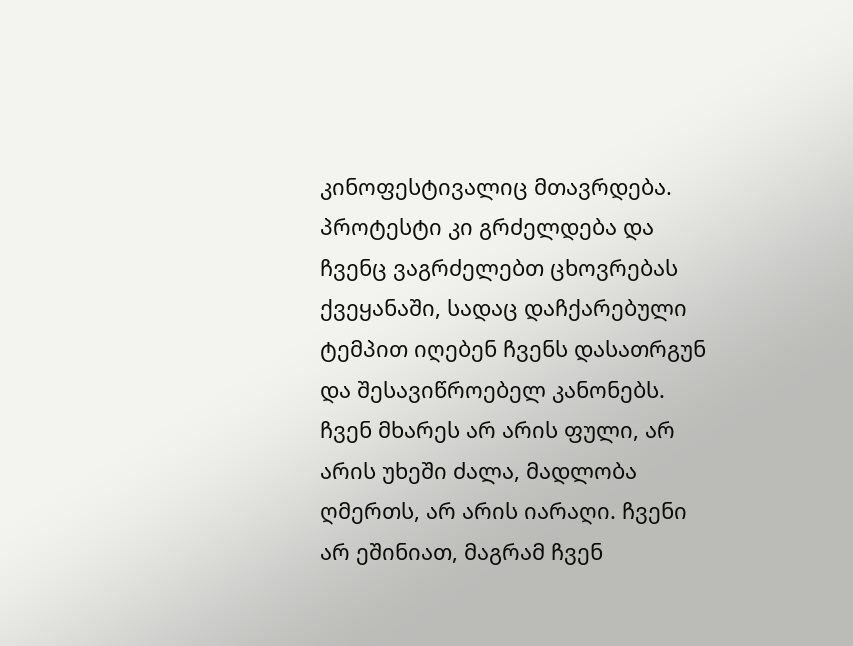კინოფესტივალიც მთავრდება. პროტესტი კი გრძელდება და ჩვენც ვაგრძელებთ ცხოვრებას ქვეყანაში, სადაც დაჩქარებული ტემპით იღებენ ჩვენს დასათრგუნ და შესავიწროებელ კანონებს. ჩვენ მხარეს არ არის ფული, არ არის უხეში ძალა, მადლობა ღმერთს, არ არის იარაღი. ჩვენი არ ეშინიათ, მაგრამ ჩვენ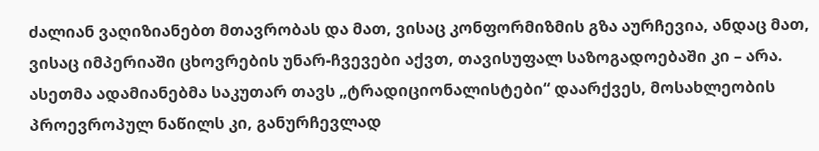ძალიან ვაღიზიანებთ მთავრობას და მათ, ვისაც კონფორმიზმის გზა აურჩევია, ანდაც მათ, ვისაც იმპერიაში ცხოვრების უნარ-ჩვევები აქვთ, თავისუფალ საზოგადოებაში კი – არა. ასეთმა ადამიანებმა საკუთარ თავს „ტრადიციონალისტები“ დაარქვეს, მოსახლეობის პროევროპულ ნაწილს კი, განურჩევლად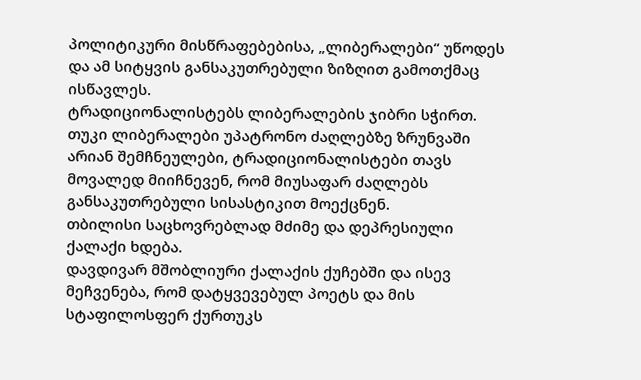პოლიტიკური მისწრაფებებისა, „ლიბერალები“ უწოდეს და ამ სიტყვის განსაკუთრებული ზიზღით გამოთქმაც ისწავლეს.
ტრადიციონალისტებს ლიბერალების ჯიბრი სჭირთ. თუკი ლიბერალები უპატრონო ძაღლებზე ზრუნვაში არიან შემჩნეულები, ტრადიციონალისტები თავს მოვალედ მიიჩნევენ, რომ მიუსაფარ ძაღლებს განსაკუთრებული სისასტიკით მოექცნენ.
თბილისი საცხოვრებლად მძიმე და დეპრესიული ქალაქი ხდება.
დავდივარ მშობლიური ქალაქის ქუჩებში და ისევ მეჩვენება, რომ დატყვევებულ პოეტს და მის სტაფილოსფერ ქურთუკს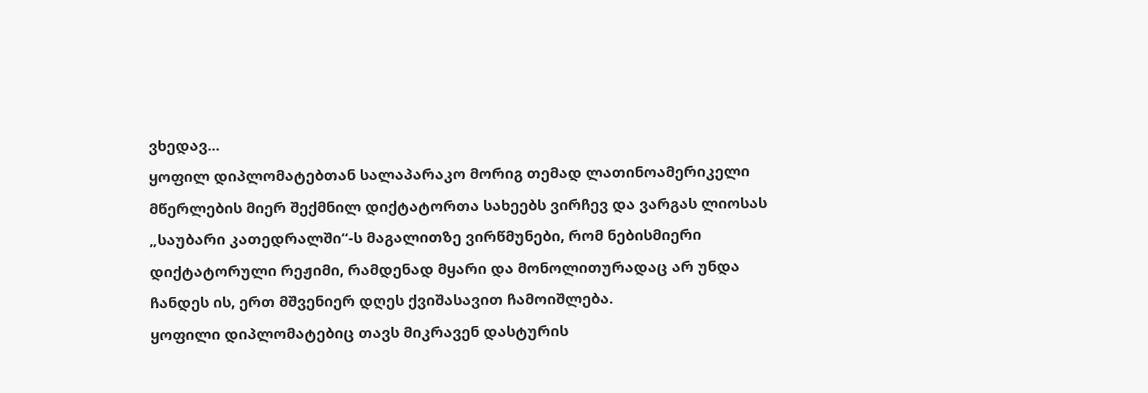ვხედავ...
ყოფილ დიპლომატებთან სალაპარაკო მორიგ თემად ლათინოამერიკელი მწერლების მიერ შექმნილ დიქტატორთა სახეებს ვირჩევ და ვარგას ლიოსას „საუბარი კათედრალში“-ს მაგალითზე ვირწმუნები, რომ ნებისმიერი დიქტატორული რეჟიმი, რამდენად მყარი და მონოლითურადაც არ უნდა ჩანდეს ის, ერთ მშვენიერ დღეს ქვიშასავით ჩამოიშლება.
ყოფილი დიპლომატებიც თავს მიკრავენ დასტურის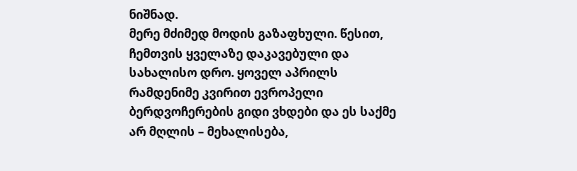ნიშნად.
მერე მძიმედ მოდის გაზაფხული. წესით, ჩემთვის ყველაზე დაკავებული და სახალისო დრო. ყოველ აპრილს რამდენიმე კვირით ევროპელი ბერდვოჩერების გიდი ვხდები და ეს საქმე არ მღლის – მეხალისება,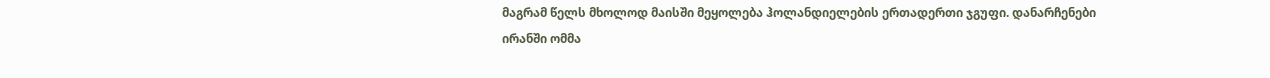მაგრამ წელს მხოლოდ მაისში მეყოლება ჰოლანდიელების ერთადერთი ჯგუფი. დანარჩენები ირანში ომმა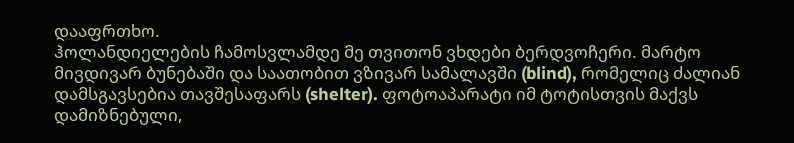დააფრთხო.
ჰოლანდიელების ჩამოსვლამდე მე თვითონ ვხდები ბერდვოჩერი. მარტო მივდივარ ბუნებაში და საათობით ვზივარ სამალავში (blind), რომელიც ძალიან დამსგავსებია თავშესაფარს (shelter). ფოტოაპარატი იმ ტოტისთვის მაქვს დამიზნებული,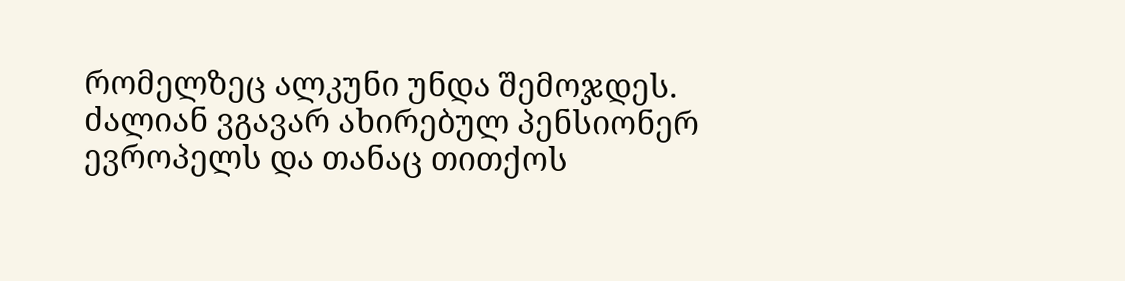რომელზეც ალკუნი უნდა შემოჯდეს. ძალიან ვგავარ ახირებულ პენსიონერ ევროპელს და თანაც თითქოს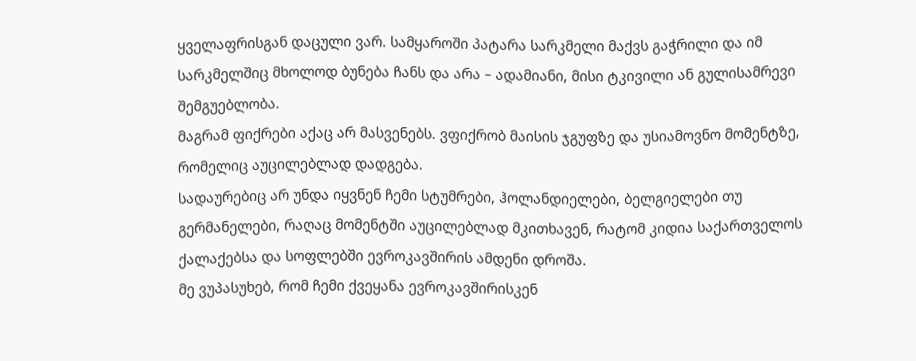ყველაფრისგან დაცული ვარ. სამყაროში პატარა სარკმელი მაქვს გაჭრილი და იმ სარკმელშიც მხოლოდ ბუნება ჩანს და არა – ადამიანი, მისი ტკივილი ან გულისამრევი შემგუებლობა.
მაგრამ ფიქრები აქაც არ მასვენებს. ვფიქრობ მაისის ჯგუფზე და უსიამოვნო მომენტზე, რომელიც აუცილებლად დადგება.
სადაურებიც არ უნდა იყვნენ ჩემი სტუმრები, ჰოლანდიელები, ბელგიელები თუ გერმანელები, რაღაც მომენტში აუცილებლად მკითხავენ, რატომ კიდია საქართველოს ქალაქებსა და სოფლებში ევროკავშირის ამდენი დროშა.
მე ვუპასუხებ, რომ ჩემი ქვეყანა ევროკავშირისკენ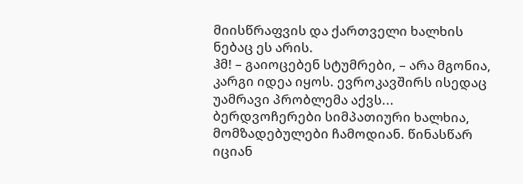მიისწრაფვის და ქართველი ხალხის ნებაც ეს არის.
ჰმ! – გაიოცებენ სტუმრები, – არა მგონია, კარგი იდეა იყოს. ევროკავშირს ისედაც უამრავი პრობლემა აქვს...
ბერდვოჩერები სიმპათიური ხალხია, მომზადებულები ჩამოდიან. წინასწარ იციან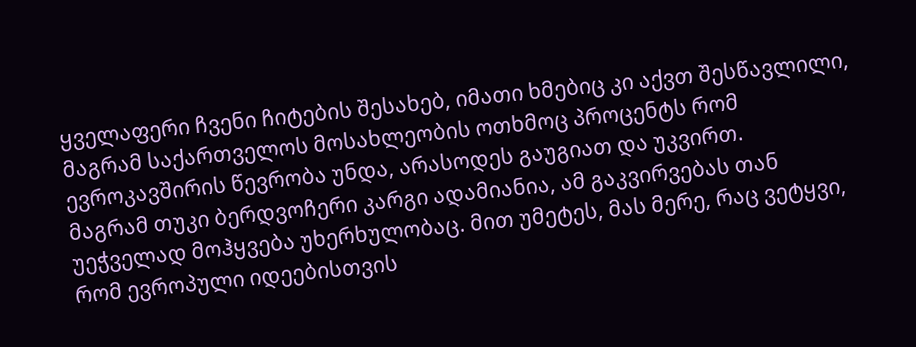ყველაფერი ჩვენი ჩიტების შესახებ, იმათი ხმებიც კი აქვთ შესწავლილი, მაგრამ საქართველოს მოსახლეობის ოთხმოც პროცენტს რომ ევროკავშირის წევრობა უნდა, არასოდეს გაუგიათ და უკვირთ.
მაგრამ თუკი ბერდვოჩერი კარგი ადამიანია, ამ გაკვირვებას თან უეჭველად მოჰყვება უხერხულობაც. მით უმეტეს, მას მერე, რაც ვეტყვი, რომ ევროპული იდეებისთვის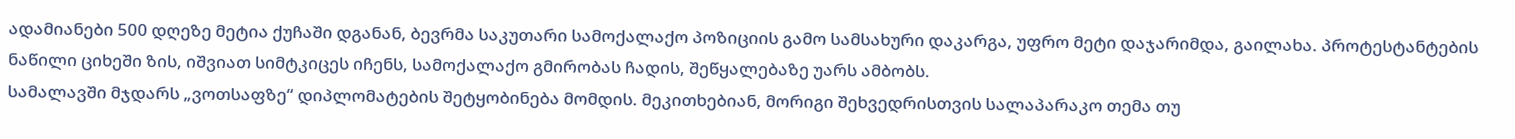ადამიანები 500 დღეზე მეტია ქუჩაში დგანან, ბევრმა საკუთარი სამოქალაქო პოზიციის გამო სამსახური დაკარგა, უფრო მეტი დაჯარიმდა, გაილახა. პროტესტანტების ნაწილი ციხეში ზის, იშვიათ სიმტკიცეს იჩენს, სამოქალაქო გმირობას ჩადის, შეწყალებაზე უარს ამბობს.
სამალავში მჯდარს „ვოთსაფზე“ დიპლომატების შეტყობინება მომდის. მეკითხებიან, მორიგი შეხვედრისთვის სალაპარაკო თემა თუ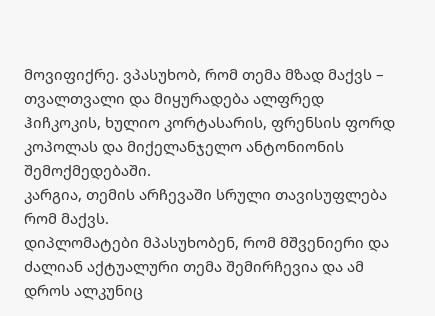მოვიფიქრე. ვპასუხობ, რომ თემა მზად მაქვს – თვალთვალი და მიყურადება ალფრედ ჰიჩკოკის, ხულიო კორტასარის, ფრენსის ფორდ კოპოლას და მიქელანჯელო ანტონიონის შემოქმედებაში.
კარგია, თემის არჩევაში სრული თავისუფლება რომ მაქვს.
დიპლომატები მპასუხობენ, რომ მშვენიერი და ძალიან აქტუალური თემა შემირჩევია და ამ დროს ალკუნიც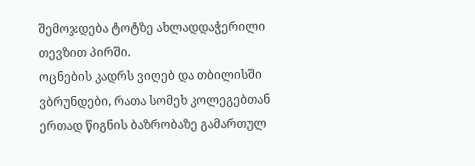შემოჯდება ტოტზე ახლადდაჭერილი თევზით პირში.
ოცნების კადრს ვიღებ და თბილისში ვბრუნდები, რათა სომეხ კოლეგებთან ერთად წიგნის ბაზრობაზე გამართულ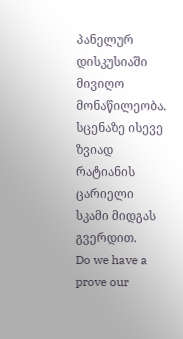პანელურ დისკუსიაში მივიღო მონაწილეობა.
სცენაზე ისევე ზვიად რატიანის ცარიელი სკამი მიდგას გვერდით.
Do we have a prove our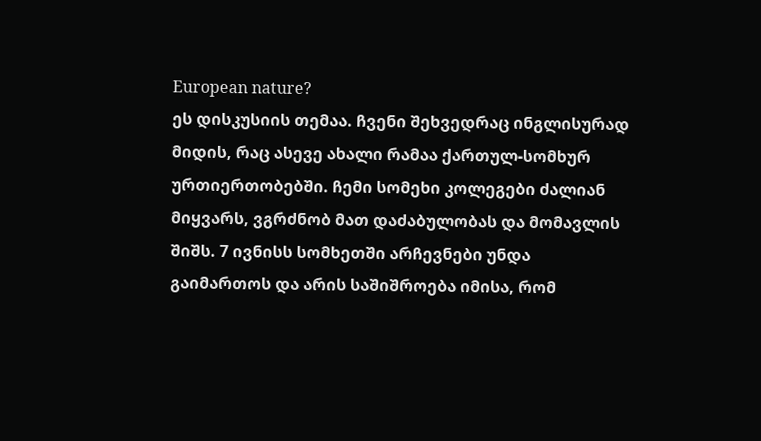European nature?
ეს დისკუსიის თემაა. ჩვენი შეხვედრაც ინგლისურად მიდის, რაც ასევე ახალი რამაა ქართულ-სომხურ ურთიერთობებში. ჩემი სომეხი კოლეგები ძალიან მიყვარს, ვგრძნობ მათ დაძაბულობას და მომავლის შიშს. 7 ივნისს სომხეთში არჩევნები უნდა გაიმართოს და არის საშიშროება იმისა, რომ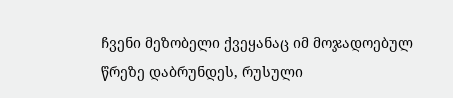ჩვენი მეზობელი ქვეყანაც იმ მოჯადოებულ წრეზე დაბრუნდეს, რუსული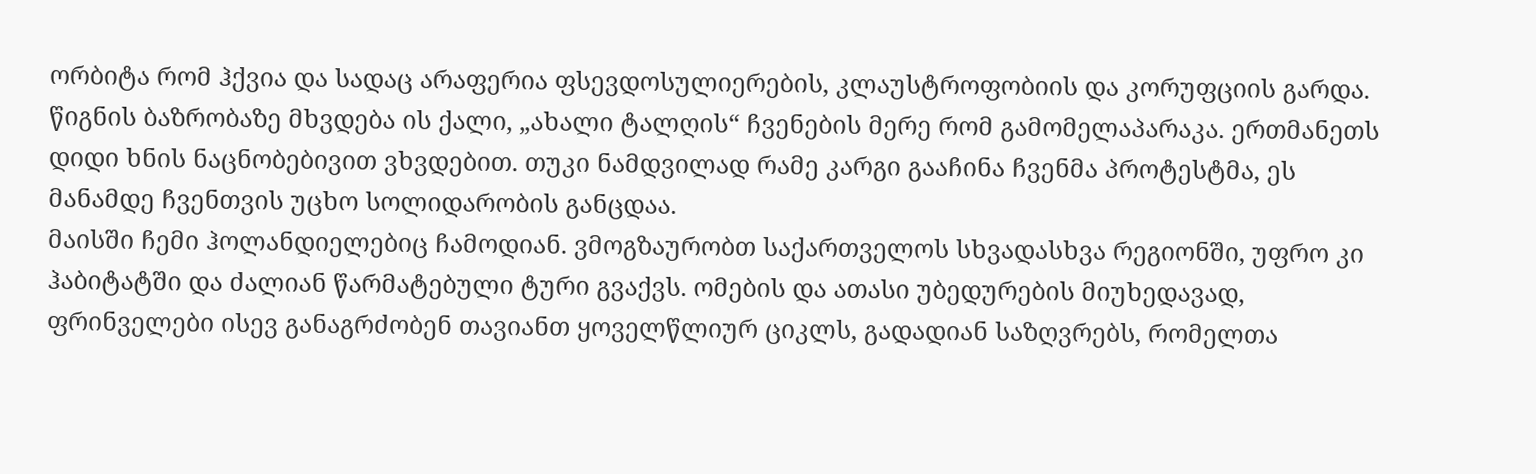ორბიტა რომ ჰქვია და სადაც არაფერია ფსევდოსულიერების, კლაუსტროფობიის და კორუფციის გარდა.
წიგნის ბაზრობაზე მხვდება ის ქალი, „ახალი ტალღის“ ჩვენების მერე რომ გამომელაპარაკა. ერთმანეთს დიდი ხნის ნაცნობებივით ვხვდებით. თუკი ნამდვილად რამე კარგი გააჩინა ჩვენმა პროტესტმა, ეს მანამდე ჩვენთვის უცხო სოლიდარობის განცდაა.
მაისში ჩემი ჰოლანდიელებიც ჩამოდიან. ვმოგზაურობთ საქართველოს სხვადასხვა რეგიონში, უფრო კი ჰაბიტატში და ძალიან წარმატებული ტური გვაქვს. ომების და ათასი უბედურების მიუხედავად, ფრინველები ისევ განაგრძობენ თავიანთ ყოველწლიურ ციკლს, გადადიან საზღვრებს, რომელთა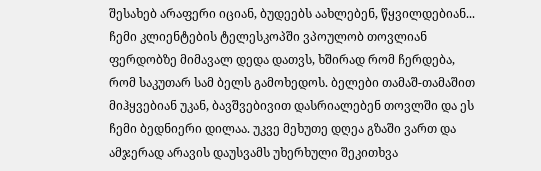შესახებ არაფერი იციან, ბუდეებს აახლებენ, წყვილდებიან... ჩემი კლიენტების ტელესკოპში ვპოულობ თოვლიან ფერდობზე მიმავალ დედა დათვს, ხშირად რომ ჩერდება, რომ საკუთარ სამ ბელს გამოხედოს. ბელები თამაშ-თამაშით მიჰყვებიან უკან, ბავშვებივით დასრიალებენ თოვლში და ეს ჩემი ბედნიერი დილაა. უკვე მეხუთე დღეა გზაში ვართ და ამჯერად არავის დაუსვამს უხერხული შეკითხვა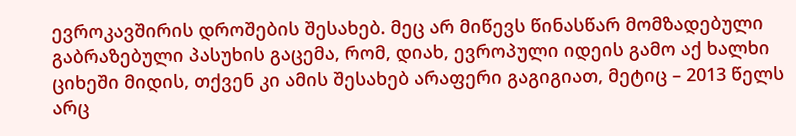ევროკავშირის დროშების შესახებ. მეც არ მიწევს წინასწარ მომზადებული გაბრაზებული პასუხის გაცემა, რომ, დიახ, ევროპული იდეის გამო აქ ხალხი ციხეში მიდის, თქვენ კი ამის შესახებ არაფერი გაგიგიათ, მეტიც – 2013 წელს არც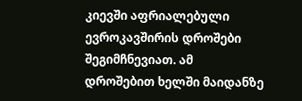კიევში აფრიალებული ევროკავშირის დროშები შეგიმჩნევიათ. ამ დროშებით ხელში მაიდანზე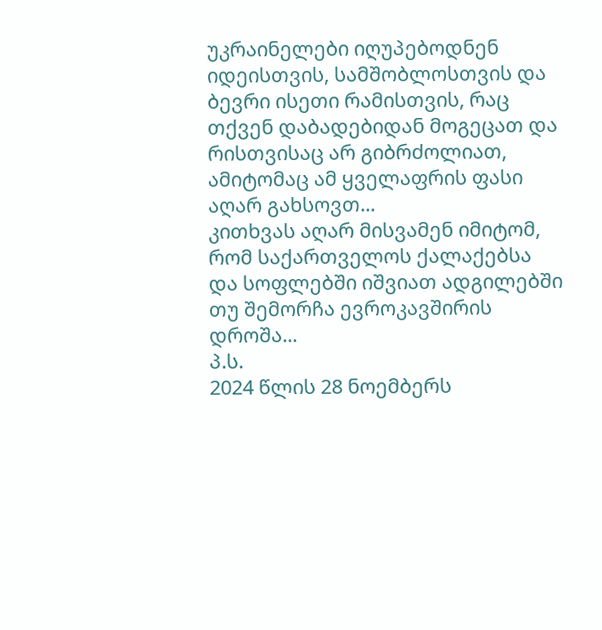უკრაინელები იღუპებოდნენ იდეისთვის, სამშობლოსთვის და ბევრი ისეთი რამისთვის, რაც თქვენ დაბადებიდან მოგეცათ და რისთვისაც არ გიბრძოლიათ, ამიტომაც ამ ყველაფრის ფასი აღარ გახსოვთ...
კითხვას აღარ მისვამენ იმიტომ, რომ საქართველოს ქალაქებსა და სოფლებში იშვიათ ადგილებში თუ შემორჩა ევროკავშირის დროშა...
პ.ს.
2024 წლის 28 ნოემბერს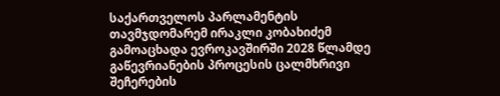საქართველოს პარლამენტის თავმჯდომარემ ირაკლი კობახიძემ გამოაცხადა ევროკავშირში 2028 წლამდე გაწევრიანების პროცესის ცალმხრივი შეჩერების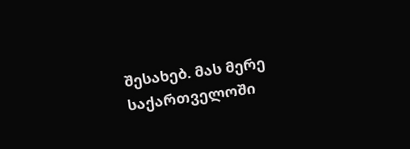შესახებ. მას მერე საქართველოში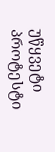უწყვეტი პროტესტი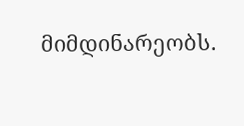მიმდინარეობს.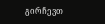გირჩევთ